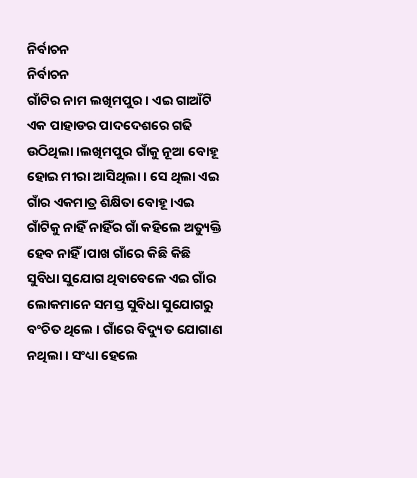ନିର୍ବାଚନ
ନିର୍ବାଚନ
ଗାଁଟିର ନାମ ଲଖିମପୁର। ଏଇ ଗାଆଁଟି ଏକ ପାହାଡର ପାଦଦେଶରେ ଗଢି ଉଠିଥିଲା ।ଲଖିମପୁର ଗାଁକୁ ନୂଆ ବୋହୂ ହୋଇ ମୀରା ଆସିଥିଲା । ସେ ଥିଲା ଏଇ ଗାଁର ଏକମାତ୍ର ଶିକ୍ଷିତା ବୋହୂ ।ଏଇ ଗାଁଟିକୁ ନାହିଁ ନାହିଁର ଗାଁ କହିଲେ ଅତ୍ୟୁକ୍ତି ହେବ ନାହିଁ ।ପାଖ ଗାଁରେ କିଛି କିଛି ସୁବିଧା ସୁଯୋଗ ଥିବାବେଳେ ଏଇ ଗାଁର ଲୋକମାନେ ସମସ୍ତ ସୁବିଧା ସୁଯୋଗରୁ ବଂଚିତ ଥିଲେ । ଗାଁରେ ବିଦ୍ୟୁତ ଯୋଗାଣ ନଥିଲା । ସଂଧ୍ୟା ହେଲେ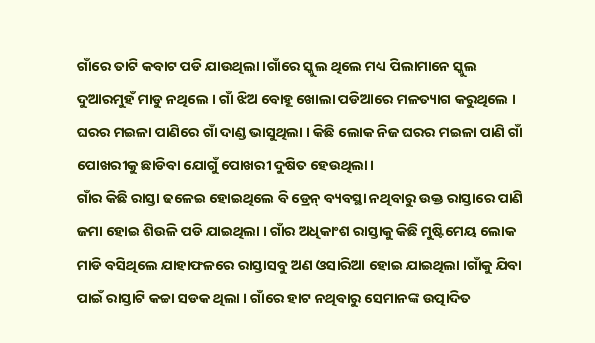ଗାଁରେ ତାଟି କବାଟ ପଡି ଯାଉଥିଲା ।ଗାଁରେ ସ୍କୁଲ ଥିଲେ ମଧ୍ୟ ପିଲାମାନେ ସ୍କୁଲ ଦୁଆରମୁହଁ ମାଡୁ ନଥିଲେ । ଗାଁ ଝିଅ ବୋହୂ ଖୋଲା ପଡିଆରେ ମଳତ୍ୟାଗ କରୁଥିଲେ । ଘରର ମଇଳା ପାଣିରେ ଗାଁ ଦାଣ୍ଡ ଭାସୁଥିଲା । କିଛି ଲୋକ ନିଜ ଘରର ମଇଳା ପାଣି ଗାଁ ପୋଖରୀକୁ ଛାଡିବା ଯୋଗୁଁ ପୋଖରୀ ଦୁଷିତ ହେଉଥିଲା ।
ଗାଁର କିଛି ରାସ୍ତା ଢଳେଇ ହୋଇଥିଲେ ବି ଡ୍ରେନ୍ ବ୍ୟବସ୍ଥା ନଥିବାରୁ ଉକ୍ତ ରାସ୍ତାରେ ପାଣି ଜମା ହୋଇ ଶିଉଳି ପଡି ଯାଇଥିଲା । ଗାଁର ଅଧିକାଂଶ ରାସ୍ତାକୁ କିଛି ମୁଷ୍ଟିମେୟ ଲୋକ ମାଡି ବସିଥିଲେ ଯାହାଫଳରେ ରାସ୍ତାସବୁ ଅଣ ଓସାରିଆ ହୋଇ ଯାଇଥିଲା ।ଗାଁକୁ ଯିବା ପାଇଁ ରାସ୍ତାଟି କଚ୍ଚା ସଡକ ଥିଲା । ଗାଁରେ ହାଟ ନଥିବାରୁ ସେମାନଙ୍କ ଉତ୍ପାଦିତ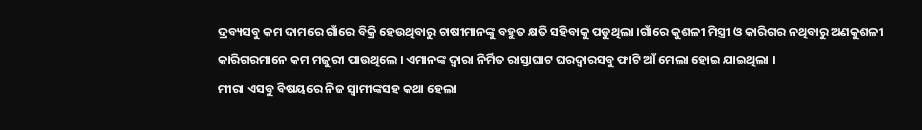ଦ୍ରବ୍ୟସବୁ କମ ଦାମରେ ଗାଁରେ ବିକ୍ରି ହେଉଥିବାରୁ ଚାଷୀମାନଙ୍କୁ ବହୁତ କ୍ଷତି ସହିବାକୁ ପଡୁଥିଲା ।ଗାଁରେ କୁଶଳୀ ମିସ୍ତ୍ରୀ ଓ କାରିଗର ନଥିବାରୁ ଅଣକୁଶଳୀ କାରିଗରମାନେ କମ ମଜୁରୀ ପାଉଥିଲେ । ଏମାନଙ୍କ ଦ୍ବାରା ନିର୍ମିତ ରାସ୍ତାଘାଟ ଘରଦ୍ବାରସବୁ ଫାଟି ଆଁ ମେଲା ହୋଇ ଯାଇଥିଲା ।
ମୀରା ଏସବୁ ବିଷୟରେ ନିଜ ସ୍ବାମୀଙ୍କସହ କଥା ହେଲା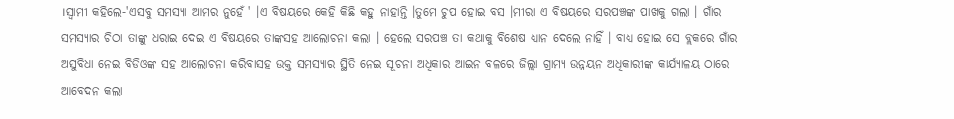।ସ୍ବାମୀ କହିଲେ-'ଏସବୁ ସମସ୍ୟା ଆମର ନୁହେଁ ' ।ଏ ବିଷୟରେ କେହି କିଛି କହୁ ନାହାନ୍ତି ।ତୁମେ ଚୁପ ହୋଇ ବସ ।ମୀରା ଏ ବିଷୟରେ ସରପଞ୍ଚଙ୍କ ପାଖକୁ ଗଲା । ଗାଁର ସମସ୍ୟାର ଚିଠା ତାଙ୍କୁ ଧରାଇ ଦେଇ ଏ ବିଷୟରେ ତାଙ୍କସହ ଆଲୋଚନା କଲା । ହେଲେ ସରପଞ୍ଚ ତା କଥାକୁ ବିଶେଷ ଧ୍ୟାନ ଦେଲେ ନାହିଁ । ବାଧ୍ୟ ହୋଇ ସେ ବ୍ଲକରେ ଗାଁର ଅସୁବିଧା ନେଇ ବିଡିଓଙ୍କ ସହ ଆଲୋଚନା କରିବାସହ ଉକ୍ତ ସମସ୍ୟାର ସ୍ଥିତି ନେଇ ସୂଚନା ଅଧିକାର ଆଇନ ବଳରେ ଜିଲ୍ଲା ଗ୍ରାମ୍ୟ ଉନ୍ନୟନ ଅଧିକାରୀଙ୍କ କାର୍ଯ୍ୟାଳୟ ଠାରେ ଆବେଦନ କଲା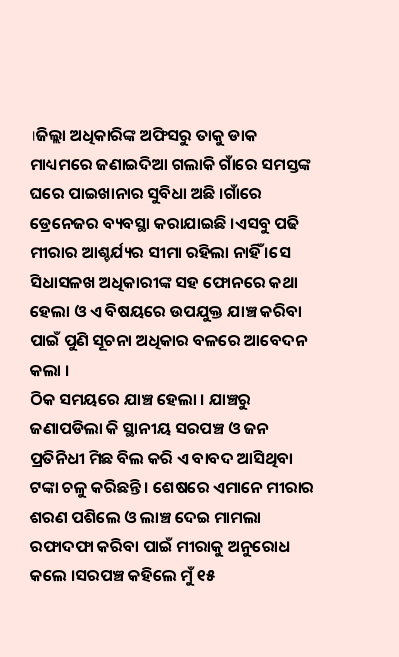।ଜିଲ୍ଲା ଅଧିକାରିଙ୍କ ଅଫିସରୁ ତାକୁ ଡାକ ମାଧ୍ୟମରେ ଜଣାଇଦିଆ ଗଲାକି ଗାଁରେ ସମସ୍ତଙ୍କ ଘରେ ପାଇଖାନାର ସୁବିଧା ଅଛି ।ଗାଁରେ ଡ୍ରେନେଜର ବ୍ୟବସ୍ଥା କରାଯାଇଛି ।ଏସବୁ ପଢି ମୀରାର ଆଶ୍ଚର୍ଯ୍ୟର ସୀମା ରହିଲା ନାହିଁ ।ସେ ସିଧାସଳଖ ଅଧିକାରୀଙ୍କ ସହ ଫୋନରେ କଥା ହେଲା ଓ ଏ ବିଷୟରେ ଉପଯୁକ୍ତ ଯାଞ୍ଚ କରିବା ପାଇଁ ପୁଣି ସୂଚନା ଅଧିକାର ବଳରେ ଆବେଦନ କଲା ।
ଠିକ ସମୟରେ ଯାଞ୍ଚ ହେଲା । ଯାଞ୍ଚରୁ ଜଣାପଡିଲା କି ସ୍ଥାନୀୟ ସରପଞ୍ଚ ଓ ଜନ ପ୍ରତିନିଧୀ ମିଛ ବିଲ କରି ଏ ବାବଦ ଆସିଥିବା ଟଙ୍କା ଚଳୁ କରିଛନ୍ତି । ଶେଷରେ ଏମାନେ ମୀରାର ଶରଣ ପଶିଲେ ଓ ଲାଞ୍ଚ ଦେଇ ମାମଲା ରଫାଦଫା କରିବା ପାଇଁ ମୀରାକୁ ଅନୁରୋଧ କଲେ ।ସରପଞ୍ଚ କହିଲେ ମୁଁ ୧୫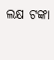ଲକ୍ଷ ଟଙ୍କା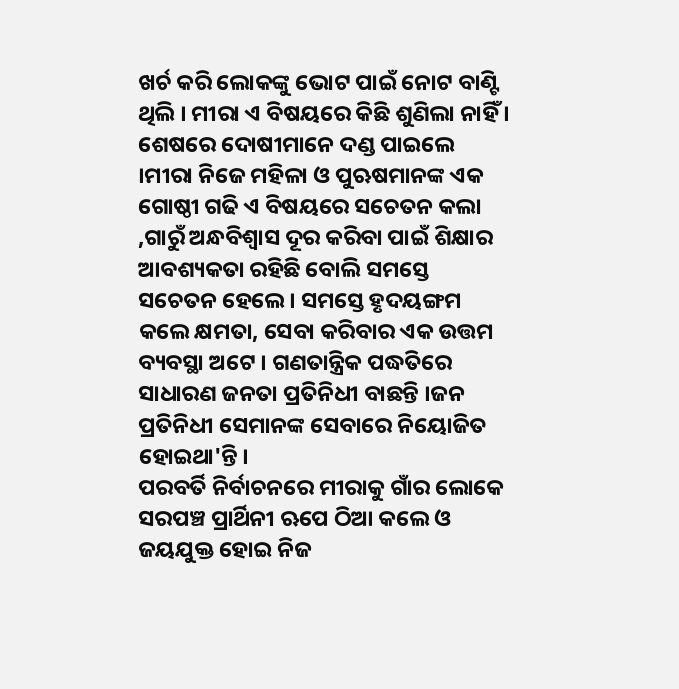ଖର୍ଚ କରି ଲୋକଙ୍କୁ ଭୋଟ ପାଇଁ ନୋଟ ବାଣ୍ଟି ଥିଲି । ମୀରା ଏ ବିଷୟରେ କିଛି ଶୁଣିଲା ନାହିଁ ।
ଶେଷରେ ଦୋଷୀମାନେ ଦଣ୍ଡ ପାଇଲେ ।ମୀରା ନିଜେ ମହିଳା ଓ ପୁଋଷମାନଙ୍କ ଏକ ଗୋଷ୍ଠୀ ଗଢି ଏ ବିଷୟରେ ସଚେତନ କଲା ,ଗାରୁଁ ଅନ୍ଧବିଶ୍ବାସ ଦୂର କରିବା ପାଇଁ ଶିକ୍ଷାର ଆବଶ୍ୟକତା ରହିଛି ବୋଲି ସମସ୍ତେ ସଚେତନ ହେଲେ । ସମସ୍ତେ ହୃଦୟଙ୍ଗମ କଲେ କ୍ଷମତା, ସେବା କରିବାର ଏକ ଉତ୍ତମ ବ୍ୟବସ୍ଥା ଅଟେ । ଗଣତାନ୍ତ୍ରିକ ପଦ୍ଧତିରେ ସାଧାରଣ ଜନତା ପ୍ରତିନିଧୀ ବାଛନ୍ତି ।ଜନ ପ୍ରତିନିଧୀ ସେମାନଙ୍କ ସେବାରେ ନିୟୋଜିତ ହୋଇଥା'ନ୍ତି ।
ପରବର୍ତି ନିର୍ବାଚନରେ ମୀରାକୁ ଗାଁର ଲୋକେ ସରପଞ୍ଚ ପ୍ରାର୍ଥିନୀ ଋପେ ଠିଆ କଲେ ଓ ଜୟଯୁକ୍ତ ହୋଇ ନିଜ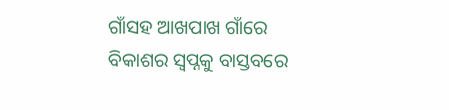ଗାଁସହ ଆଖପାଖ ଗାଁରେ ବିକାଶର ସ୍ବପ୍ନକୁ ବାସ୍ତବରେ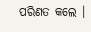ପରିଣତ କଲେ ।